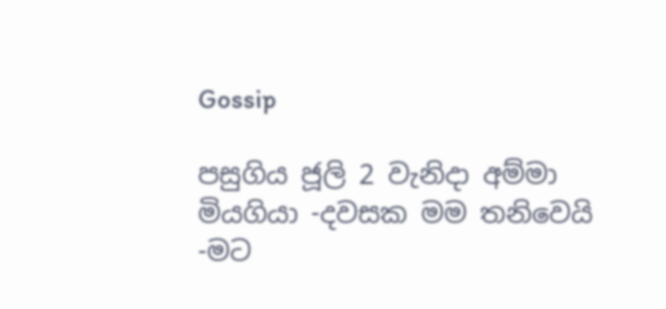Gossip

පසුගිය ජූලි 2 වැනිදා අම්මා මියගියා -දවසක මම තනිවෙයි -මට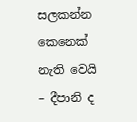සලකන්න කෙනෙක් නැති වෙයි – දීපානි ද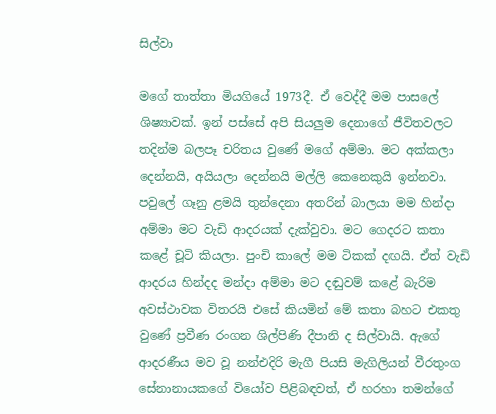සිල්වා

මගේ තාත්තා මියගියේ 1973දී. ඒ වෙද්දී මම පාස‍ලේ ශිෂ්‍යාවක්. ඉන් පස්සේ අපි සියලුම දෙනාගේ ජීවිතවලට තදින්ම බලපෑ චරිතය වුණේ මගේ අම්මා. මට අක්කලා දෙන්නයි, අයියලා දෙන්නයි මල්ලි කෙනෙකුයි ඉන්නවා. පවු‍ලේ ගෑනු ළමයි තුන්දෙනා අතරින් බාලයා මම හින්දා අම්මා මට වැඩි ආදරයක් දැක්වුවා. මට ගෙදරට කතා කළේ චූටි කියලා. පුංචි කා‍ලේ මම ටිකක් දඟයි. ඒත් වැඩි ආදරය හින්දද මන්දා අම්මා මට දඬුවම් කළේ බැරිම අවස්ථාවක විතරයි එසේ කියමින් මේ කතා බහට එකතු වුණේ ප්‍රවීණ රංගන ශිල්පිණි දීපානි ද සිල්වායි. ඇගේ ආදරණීය මව වූ නන්එදිරි මැගී පියසි මැගිලියන් වීරතුංග සේනානායකගේ වියෝව පිළිබඳවත්, ඒ හරහා තමන්ගේ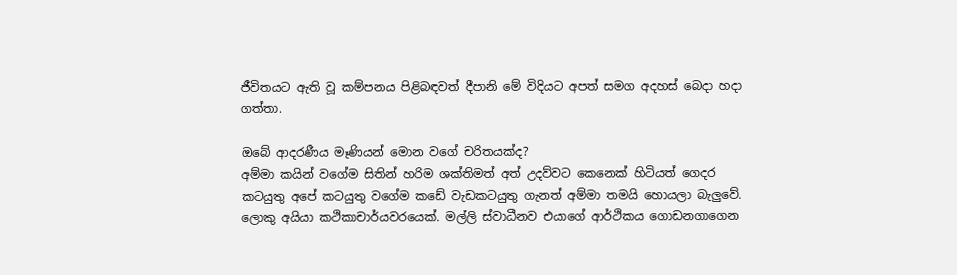ජීවිතයට ඇති වූ කම්පනය පිළිබඳවත් දීපානි මේ විදියට අපත් සමග අදහස් බෙදා හදා ගත්තා.

ඔබේ ආදරණීය මෑණියන් මොන වගේ චරිතයක්ද?
අම්මා කයින් වගේම සිතින් හරිම ශක්තිමත් අත් උදව්වට කෙනෙක් හිටියත් ගෙදර කටයුතු අපේ කටයුතු වගේම කඩේ වැඩකටයුතු ගැනත් අම්මා තමයි හොයලා බැලුවේ. ලොකු අයියා කථිකාචාර්යවරයෙක්. මල්ලි ස්වාධීනව එයාගේ ආර්ථිකය ගොඩනගාගෙන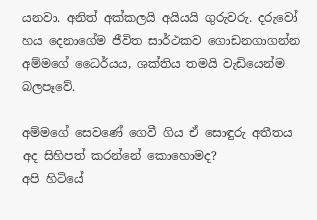යනවා. අනිත් අක්කලයි අයියයි ගුරුවරු. දරුවෝ හය දෙනාගේම ජීවිත සාර්ථකව ගොඩනගාගන්න අම්මගේ ධෛර්යය, ශක්තිය තමයි වැඩියෙන්ම බලපෑවේ.

අම්මගේ සෙවණේ ගෙවී ගිය ඒ සොඳුරු අතීතය අද සිහිපත් කරන්නේ කොහොමද?
අපි හිටියේ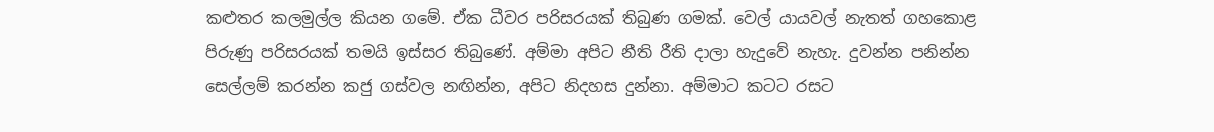කළුතර කලමුල්ල කියන ගමේ. ඒක ධීවර පරිසරයක් තිබුණ ගමක්. වෙල් යායවල් නැතත් ගහකොළ පිරුණු පරිසරයක් තමයි ඉස්සර තිබුණේ. අම්මා අපිට නීති රීති දාලා හැදුවේ නැහැ. දුවන්න පනින්න සෙල්ලම් කරන්න කජු ගස්වල නඟින්න, අපිට නිදහස දුන්නා. අම්මාට කටට රසට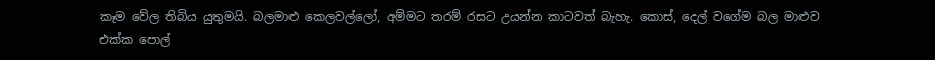කෑම වේල තිබිය යුතුමයි. බලමාළු කෙලවල්ලෝ, අම්මට තරම් රසට උයන්න කාටවත් බැහැ. කොස්, දෙල් වගේම බල මාළුව එක්ක ‍පොල්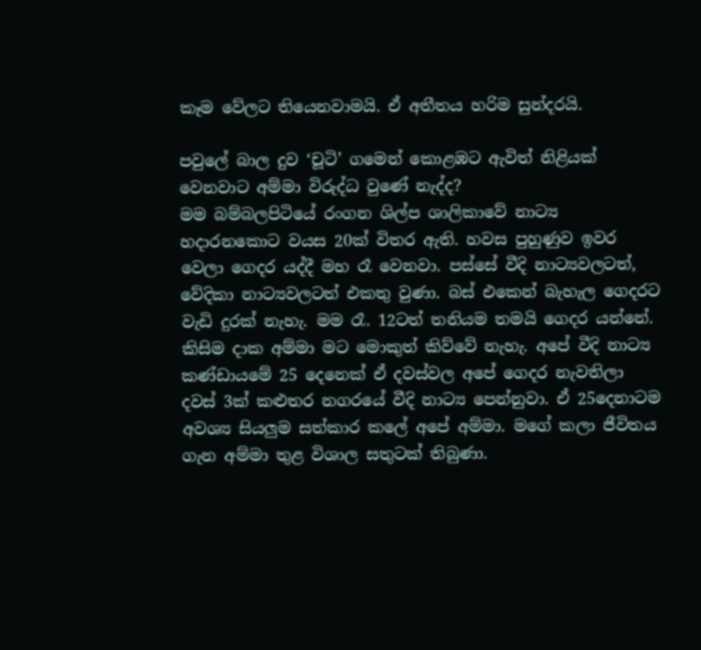කෑම වේලට තියෙනවාමයි. ඒ අතීතය හරිම සුන්දරයි.

පවු‍ලේ බාල දුව ‘චූටි’ ගමෙන් කොළඹට ඇවිත් නිළියක් වෙනවාට අම්මා විරුද්ධ වුණේ නැද්ද?
මම බම්බලපිටියේ රංගන ශිල්ප ශාලිකාවේ නාට්‍ය හදාරනකොට වයස 20ක් විතර ඇති. හවස පුහුණුව ඉවර වෙලා ගෙදර යද්දී මහ රෑ වෙනවා. පස්සේ වීදි නාට්‍යවලටත්, වේදිකා නාට්‍යවලටත් එකතු වුණා. බස් එකෙන් බැහැල ගෙදරට වැඩි දුරක් නැහැ. මම රෑ. 12ටත් තනියම තමයි ගෙදර යන්නේ. කිසිම දාක අම්මා මට මොකුත් කිව්වේ නැහැ. අපේ වීදි නාට්‍ය කණ්ඩායමේ 25 දෙනෙක් ඒ දවස්වල අපේ ගෙදර නැවතිලා දවස් 3ක් කළුතර නගරයේ වීදි නාට්‍ය පෙන්නුවා. ඒ 25දෙනාටම අවශ්‍ය සියලුම සත්කාර ක‍ලේ අපේ අම්මා. මගේ කලා ජීවිතය ගැන අම්මා තුළ විශාල සතුටක් තිබුණා.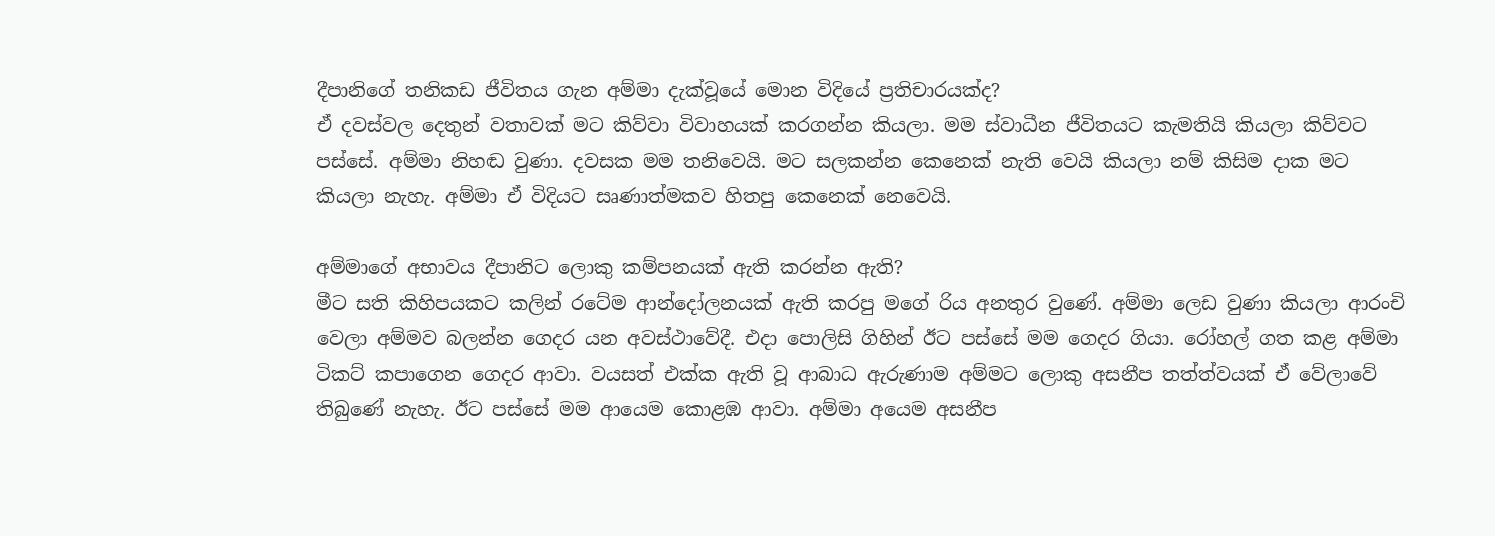දීපානිගේ තනිකඩ ජීවිතය ගැන අම්මා දැක්වූයේ මොන විදියේ ප්‍රතිචාරයක්ද?
ඒ දවස්වල දෙතුන් වතාවක් මට කිව්වා විවාහයක් කරගන්න කියලා. මම ස්වාධීන ජීවිතයට කැමතියි කියලා කිව්වට පස්සේ. අම්මා නිහඬ වුණා. දවසක මම තනිවෙයි. මට සලකන්න කෙනෙක් නැති වෙයි කියලා නම් කිසිම දාක මට කියලා නැහැ. අම්මා ඒ විදියට සෘණාත්මකව හිතපු කෙනෙක් ‍නෙවෙයි.

අම්මාගේ අභාවය දීපානිට ලොකු කම්පනයක් ඇති කරන්න ඇති?
මීට සති කිහිපයකට කලින් රටේම ආන්දෝලනයක් ඇති කරපු මගේ රිය අනතුර වුණේ. අම්මා ලෙඩ වුණා කියලා ආරංචි වෙලා අම්මව බලන්න ගෙදර යන අවස්ථාවේදී. එදා ‍පොලිසි ගිහින් ඊට පස්සේ මම ගෙදර ගියා. රෝහල් ගත කළ අම්මා ටිකට් කපාගෙන ගෙදර ආවා. වයසත් එක්ක ඇති වූ ආබාධ ඇරුණාම අම්මට ලොකු අසනීප තත්ත්වයක් ඒ වේලාවේ තිබුණේ නැහැ. ඊට පස්සේ මම ආයෙම කොළඹ ආවා. අම්මා අයෙම අසනීප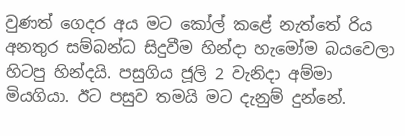වුණත් ගෙදර අය මට කෝල් කළේ නැත්තේ රිය අනතුර සම්බන්ධ සිදුවීම හින්දා හැමෝම බයවෙලා හිටපු හින්දයි. පසුගිය ජූලි 2 වැනිදා අම්මා මියගියා. ඊට පසුව තමයි මට දැනුම් දුන්නේ.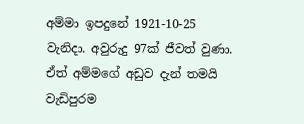අම්මා ඉපදුනේ 1921-10-25 වැනිදා. අවුරුදු 97ක් ජීවත් වුණා. ඒත් අම්මගේ අඩුව දැන් තමයි වැඩිපුරම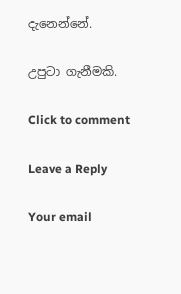දැනෙන්නේ.

උපුටා ගැනීමකි.

Click to comment

Leave a Reply

Your email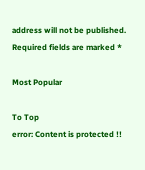address will not be published. Required fields are marked *

Most Popular

To Top
error: Content is protected !!